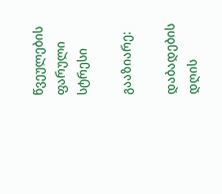წვეულების ფარული სტრესი

გააზიარე:

დაბადების დღის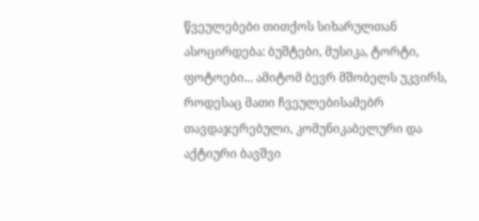წვეულებები თითქოს სიხარულთან ასოცირდება: ბუშტები, მუსიკა, ტორტი, ფოტოები... ამიტომ ბევრ მშობელს უკვირს, როდესაც მათი ჩვეულებისამებრ თავდაჯერებული, კომუნიკაბელური და აქტიური ბავშვი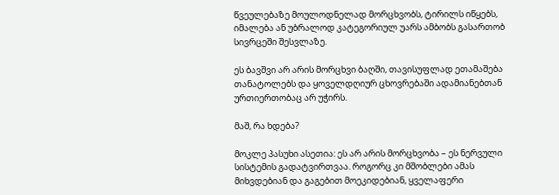წვეულებაზე მოულოდნელად მორცხვობს, ტირილს იწყებს, იმალება ან უბრალოდ კატეგორიულ უარს ამბობს გასართობ სივრცეში შესვლაზე.

ეს ბავშვი არ არის მორცხვი ბაღში, თავისუფლად ეთამაშება თანატოლებს და ყოველდღიურ ცხოვრებაში ადამიანებთან ურთიერთობაც არ უჭირს.

მაშ, რა ხდება?

მოკლე პასუხი ასეთია: ეს არ არის მორცხვობა – ეს ნერვული სისტემის გადატვირთვაა. როგორც კი მშობლები ამას მიხვდებიან და გაგებით მოეკიდებიან, ყველაფერი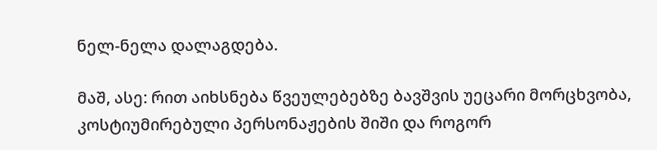ნელ-ნელა დალაგდება.

მაშ, ასე: რით აიხსნება წვეულებებზე ბავშვის უეცარი მორცხვობა, კოსტიუმირებული პერსონაჟების შიში და როგორ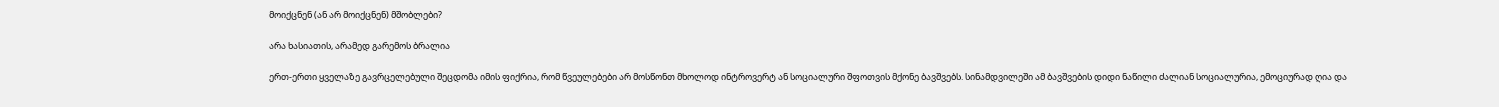მოიქცნენ (ან არ მოიქცნენ) მშობლები?

არა ხასიათის, არამედ გარემოს ბრალია

ერთ-ერთი ყველაზე გავრცელებული შეცდომა იმის ფიქრია, რომ წვეულებები არ მოსწონთ მხოლოდ ინტროვერტ ან სოციალური შფოთვის მქონე ბავშვებს. სინამდვილეში ამ ბავშვების დიდი ნაწილი ძალიან სოციალურია, ემოციურად ღია და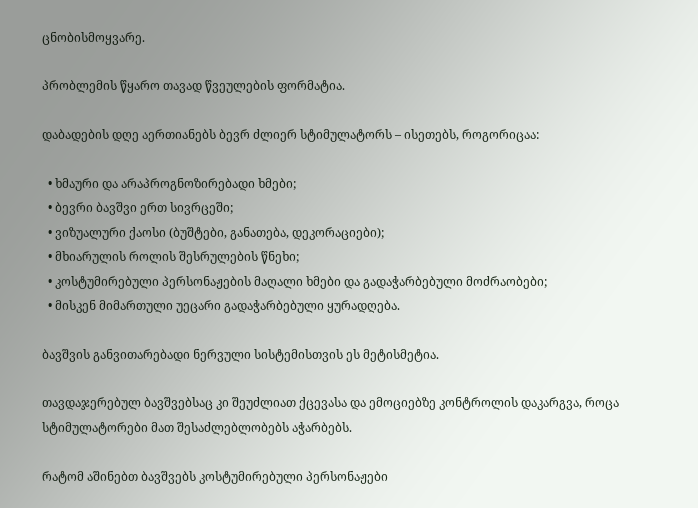ცნობისმოყვარე.

პრობლემის წყარო თავად წვეულების ფორმატია.

დაბადების დღე აერთიანებს ბევრ ძლიერ სტიმულატორს – ისეთებს, როგორიცაა:

  • ხმაური და არაპროგნოზირებადი ხმები;
  • ბევრი ბავშვი ერთ სივრცეში;
  • ვიზუალური ქაოსი (ბუშტები, განათება, დეკორაციები);
  • მხიარულის როლის შესრულების წნეხი;
  • კოსტუმირებული პერსონაჟების მაღალი ხმები და გადაჭარბებული მოძრაობები;
  • მისკენ მიმართული უეცარი გადაჭარბებული ყურადღება.

ბავშვის განვითარებადი ნერვული სისტემისთვის ეს მეტისმეტია.

თავდაჯერებულ ბავშვებსაც კი შეუძლიათ ქცევასა და ემოციებზე კონტროლის დაკარგვა, როცა სტიმულატორები მათ შესაძლებლობებს აჭარბებს.

რატომ აშინებთ ბავშვებს კოსტუმირებული პერსონაჟები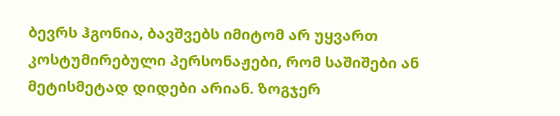ბევრს ჰგონია, ბავშვებს იმიტომ არ უყვართ კოსტუმირებული პერსონაჟები, რომ საშიშები ან მეტისმეტად დიდები არიან. ზოგჯერ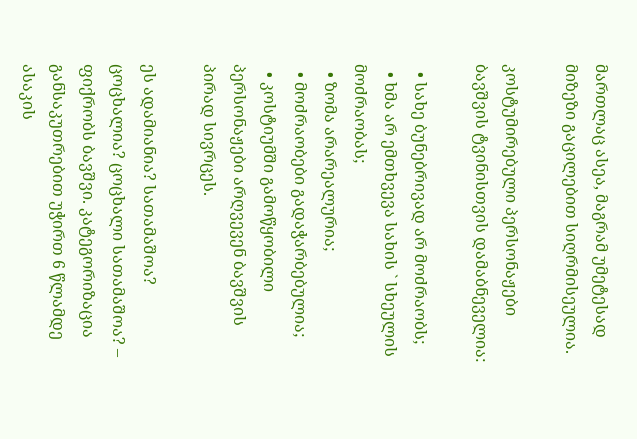მართლაც ასეა, მაგრამ უმეტესად მიზეზი გაცილებით სიღრმისეულია.

კოსტუმირებული პერსონაჟები ბავშვის ტვინისთვის დამაბნეველია:

  • სახე ბუნებრივად არ მოძრაობს;
  • ხმა არ ემთხვევა სახის ` სხეულის მოძრაობას;
  • ზომა არარეალურია;
  • მოძრაობები გადაჭარბებულია;
  • კოსტიუმში გამოწყობილი პერსონაჟები არღვევენ ბავშვის პირად სივრცეს.

ეს ადამიანია? სათამაშოა? ცოცხალია? ცოცხალი სათამაშოა? – ფიქრობს ბავშვი. კატეგორიზაცია განსაკუთრებით უჭირთ 6 წლამდე ასაკის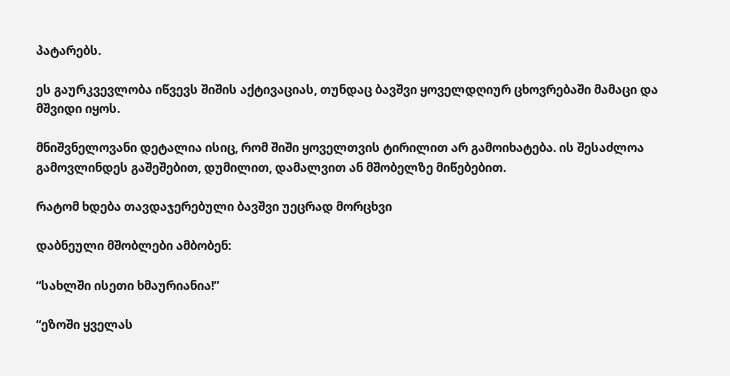პატარებს.

ეს გაურკვევლობა იწვევს შიშის აქტივაციას, თუნდაც ბავშვი ყოველდღიურ ცხოვრებაში მამაცი და მშვიდი იყოს.

მნიშვნელოვანი დეტალია ისიც, რომ შიში ყოველთვის ტირილით არ გამოიხატება. ის შესაძლოა გამოვლინდეს გაშეშებით, დუმილით, დამალვით ან მშობელზე მიწებებით.

რატომ ხდება თავდაჯერებული ბავშვი უეცრად მორცხვი

დაბნეული მშობლები ამბობენ:

“სახლში ისეთი ხმაურიანია!”

“ეზოში ყველას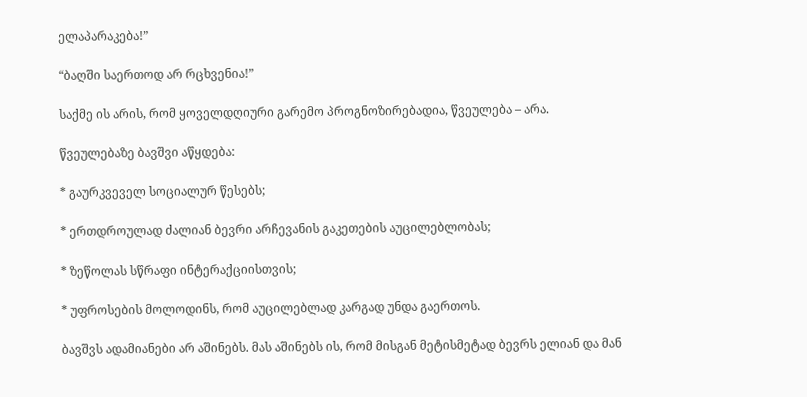ელაპარაკება!”

“ბაღში საერთოდ არ რცხვენია!”

საქმე ის არის, რომ ყოველდღიური გარემო პროგნოზირებადია, წვეულება – არა.

წვეულებაზე ბავშვი აწყდება:

* გაურკვეველ სოციალურ წესებს;

* ერთდროულად ძალიან ბევრი არჩევანის გაკეთების აუცილებლობას;

* ზეწოლას სწრაფი ინტერაქციისთვის;

* უფროსების მოლოდინს, რომ აუცილებლად კარგად უნდა გაერთოს.

ბავშვს ადამიანები არ აშინებს. მას აშინებს ის, რომ მისგან მეტისმეტად ბევრს ელიან და მან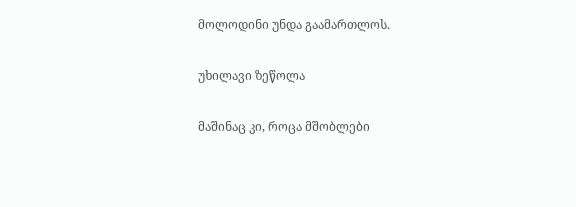მოლოდინი უნდა გაამართლოს.

უხილავი ზეწოლა

მაშინაც კი, როცა მშობლები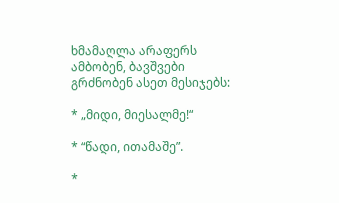ხმამაღლა არაფერს ამბობენ, ბავშვები გრძნობენ ასეთ მესიჯებს:

* „მიდი, მიესალმე!“

* “წადი, ითამაშე”.

*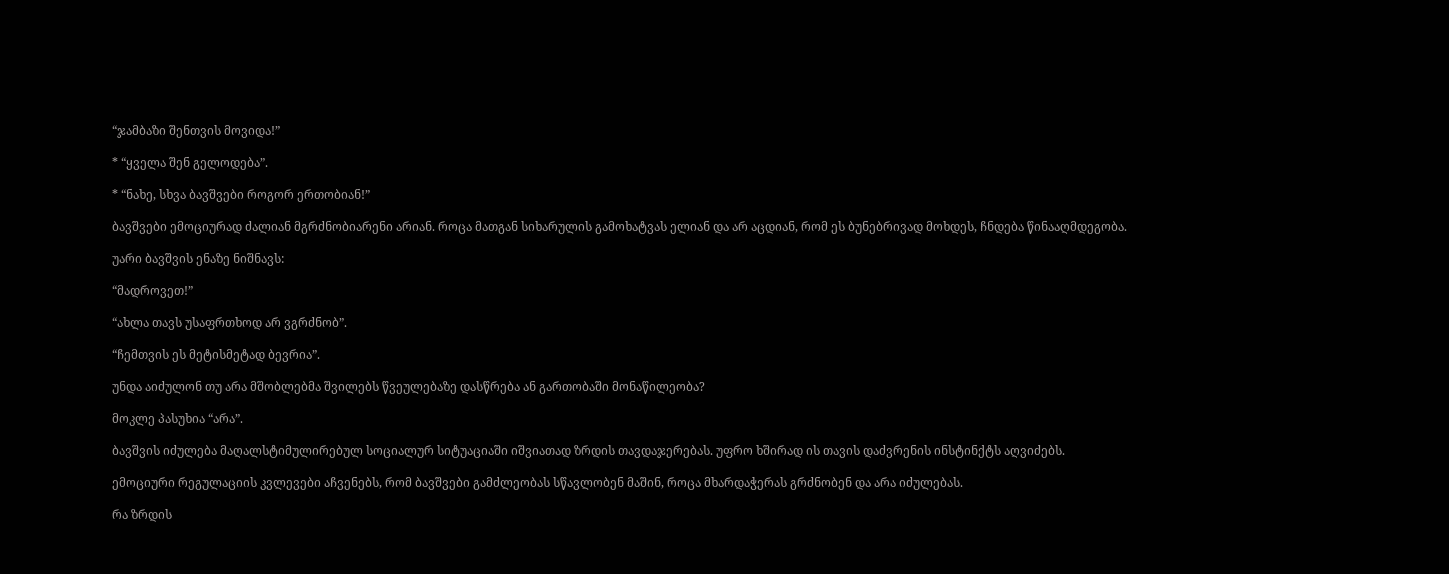“ჯამბაზი შენთვის მოვიდა!”

* “ყველა შენ გელოდება”.

* “ნახე, სხვა ბავშვები როგორ ერთობიან!”

ბავშვები ემოციურად ძალიან მგრძნობიარენი არიან. როცა მათგან სიხარულის გამოხატვას ელიან და არ აცდიან, რომ ეს ბუნებრივად მოხდეს, ჩნდება წინააღმდეგობა.

უარი ბავშვის ენაზე ნიშნავს:

“მადროვეთ!”

“ახლა თავს უსაფრთხოდ არ ვგრძნობ”.

“ჩემთვის ეს მეტისმეტად ბევრია”.

უნდა აიძულონ თუ არა მშობლებმა შვილებს წვეულებაზე დასწრება ან გართობაში მონაწილეობა?

მოკლე პასუხია “არა”.

ბავშვის იძულება მაღალსტიმულირებულ სოციალურ სიტუაციაში იშვიათად ზრდის თავდაჯერებას. უფრო ხშირად ის თავის დაძვრენის ინსტინქტს აღვიძებს.

ემოციური რეგულაციის კვლევები აჩვენებს, რომ ბავშვები გამძლეობას სწავლობენ მაშინ, როცა მხარდაჭერას გრძნობენ და არა იძულებას.

რა ზრდის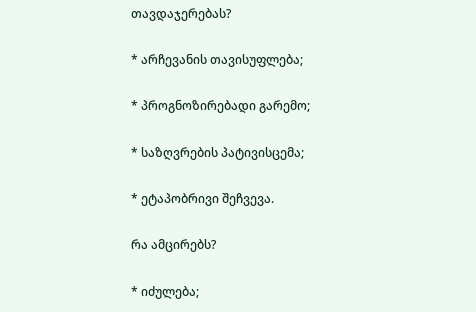თავდაჯერებას?

* არჩევანის თავისუფლება;

* პროგნოზირებადი გარემო;

* საზღვრების პატივისცემა;

* ეტაპობრივი შეჩვევა.

რა ამცირებს?

* იძულება;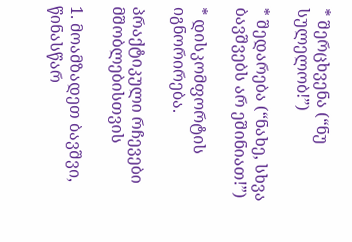* შერცხვენა (“ნუ სულელობ!”)

* შედარება (“ნახე, სხვა ბავშვებს არ ეშინიათ!”)

* დისკომფორტის იგნორირება.

პრაქტიკული რჩევები მშობლებისთვის

1. მოამზადეთ ბავშვი, წინასწარ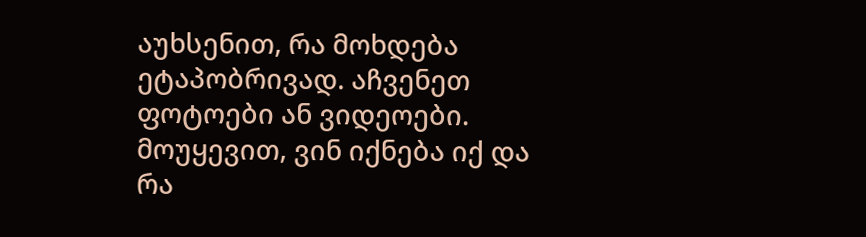აუხსენით, რა მოხდება ეტაპობრივად. აჩვენეთ ფოტოები ან ვიდეოები. მოუყევით, ვინ იქნება იქ და რა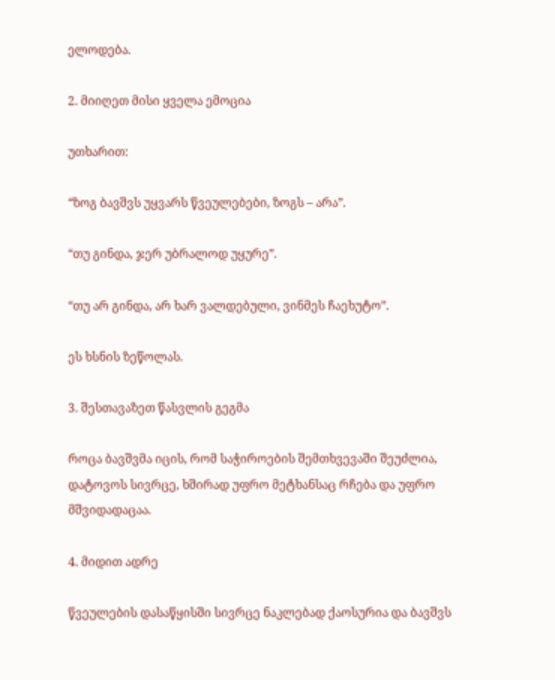ელოდება.

2. მიიღეთ მისი ყველა ემოცია

უთხარით:

“ზოგ ბავშვს უყვარს წვეულებები, ზოგს – არა”.

“თუ გინდა, ჯერ უბრალოდ უყურე”.

“თუ არ გინდა, არ ხარ ვალდებული, ვინმეს ჩაეხუტო”.

ეს ხსნის ზეწოლას.

3. შესთავაზეთ წასვლის გეგმა

როცა ბავშვმა იცის, რომ საჭიროების შემთხვევაში შეუძლია, დატოვოს სივრცე, ხშირად უფრო მეტხანსაც რჩება და უფრო მშვიდადაცაა.

4. მიდით ადრე

წვეულების დასაწყისში სივრცე ნაკლებად ქაოსურია და ბავშვს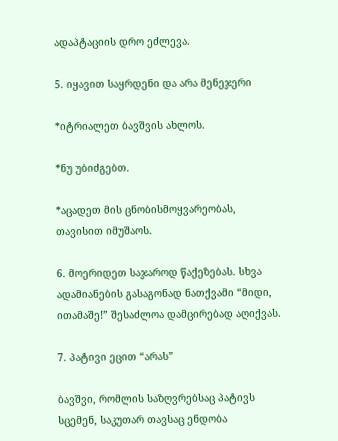ადაპტაციის დრო ეძლევა.

5. იყავით საყრდენი და არა მენეჯერი

*იტრიალეთ ბავშვის ახლოს.

*ნუ უბიძგებთ.

*აცადეთ მის ცნობისმოყვარეობას, თავისით იმუშაოს.

6. მოერიდეთ საჯაროდ წაქეზებას. სხვა ადამიანების გასაგონად ნათქვამი “მიდი, ითამაშე!” შესაძლოა დამცირებად აღიქვას.

7. პატივი ეცით “არას”

ბავშვი, რომლის საზღვრებსაც პატივს სცემენ, საკუთარ თავსაც ენდობა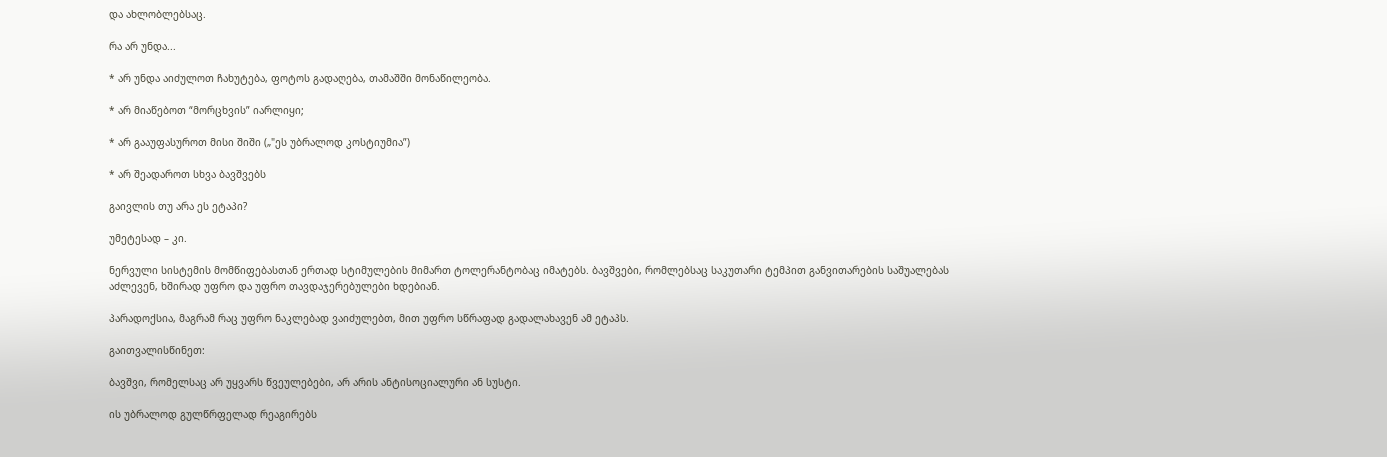და ახლობლებსაც.

რა არ უნდა...

* არ უნდა აიძულოთ ჩახუტება, ფოტოს გადაღება, თამაშში მონაწილეობა.

* არ მიაწებოთ “მორცხვის” იარლიყი;

* არ გააუფასუროთ მისი შიში („"ეს უბრალოდ კოსტიუმია”)

* არ შეადაროთ სხვა ბავშვებს

გაივლის თუ არა ეს ეტაპი?

უმეტესად – კი.

ნერვული სისტემის მომწიფებასთან ერთად სტიმულების მიმართ ტოლერანტობაც იმატებს. ბავშვები, რომლებსაც საკუთარი ტემპით განვითარების საშუალებას აძლევენ, ხშირად უფრო და უფრო თავდაჯერებულები ხდებიან.

პარადოქსია, მაგრამ რაც უფრო ნაკლებად ვაიძულებთ, მით უფრო სწრაფად გადალახავენ ამ ეტაპს.

გაითვალისწინეთ:

ბავშვი, რომელსაც არ უყვარს წვეულებები, არ არის ანტისოციალური ან სუსტი.

ის უბრალოდ გულწრფელად რეაგირებს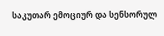საკუთარ ემოციურ და სენსორულ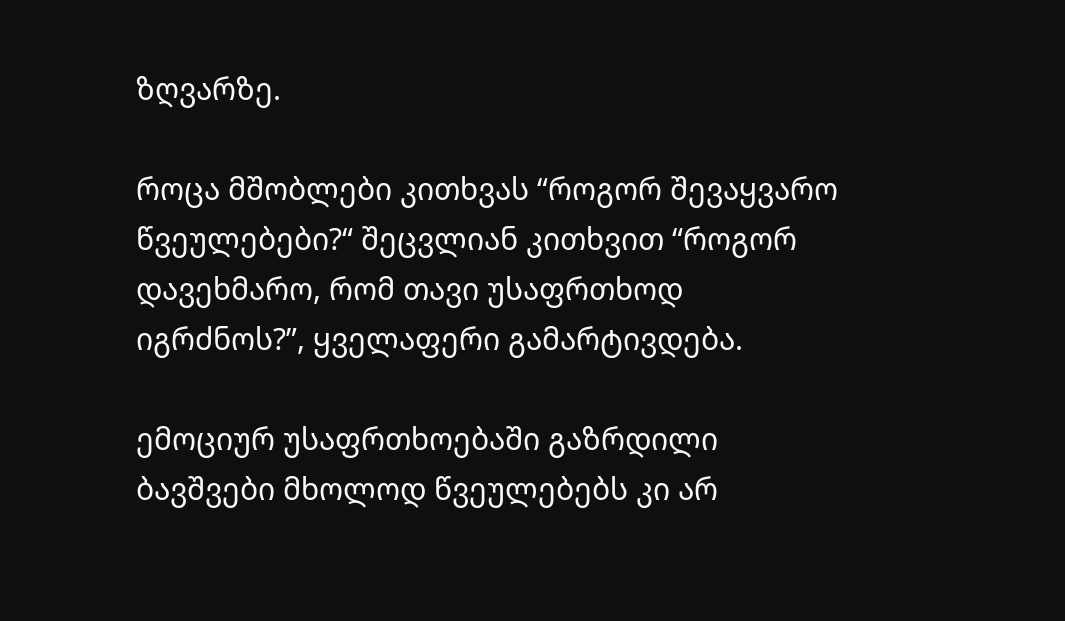ზღვარზე.

როცა მშობლები კითხვას “როგორ შევაყვარო წვეულებები?“ შეცვლიან კითხვით “როგორ დავეხმარო, რომ თავი უსაფრთხოდ იგრძნოს?”, ყველაფერი გამარტივდება.

ემოციურ უსაფრთხოებაში გაზრდილი ბავშვები მხოლოდ წვეულებებს კი არ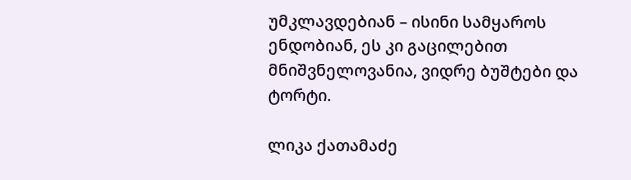უმკლავდებიან – ისინი სამყაროს ენდობიან, ეს კი გაცილებით მნიშვნელოვანია, ვიდრე ბუშტები და ტორტი.

ლიკა ქათამაძე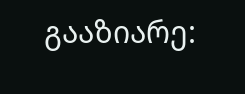გააზიარე: